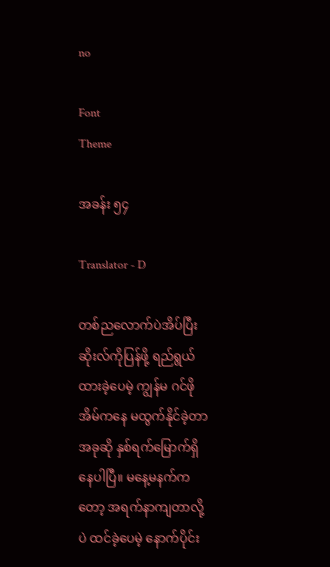no

Font
Theme

အခန်း ၅၄

Translator - D

တစ်ညလောက်ပဲအိပ်ပြီး ဆိုးလ်ကိုပြန်ဖို့ ရည်ရွယ်ထားခဲ့ပေမဲ့ ကျွန်မ ဂင်ဖို အိမ်ကနေ မထွက်နိုင်ခဲ့တာ အခုဆို နှစ်ရက်မြောက်ရှိနေပါပြီ။ မနေ့မနက်ကတော့ အရက်နာကျတာလို့ပဲ ထင်ခဲ့ပေမဲ့ နောက်ပိုင်း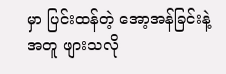မှာ ပြင်းထန်တဲ့ အော့အန်ခြင်းနဲ့အတူ ဖျားသလို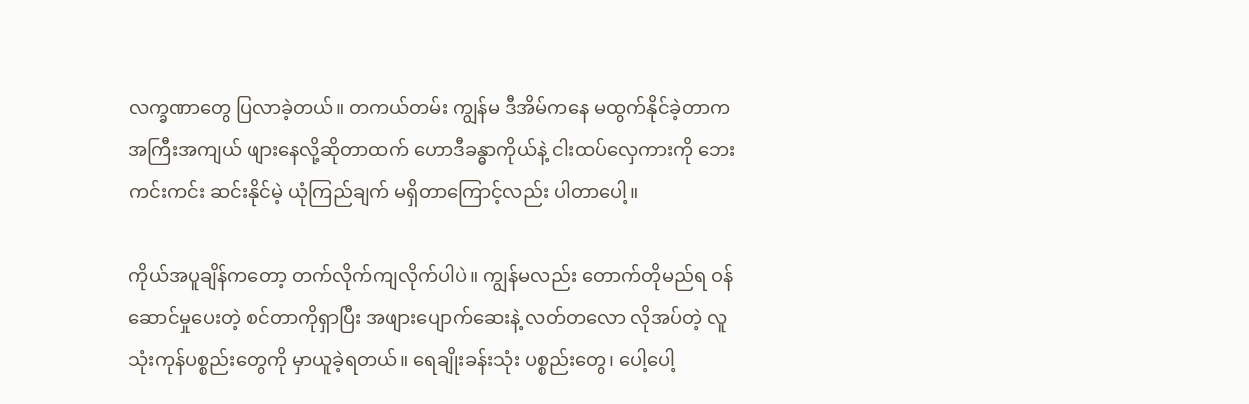လက္ခဏာတွေ ပြလာခဲ့တယ်။ တကယ်တမ်း ကျွန်မ ဒီအိမ်ကနေ မထွက်နိုင်ခဲ့တာက အကြီးအကျယ် ဖျားနေလို့ဆိုတာထက် ဟောဒီခန္ဓာကိုယ်နဲ့ ငါးထပ်လှေကားကို ဘေးကင်းကင်း ဆင်းနိုင်မဲ့ ယုံကြည်ချက် မရှိတာကြောင့်လည်း ပါတာပေါ့။

ကိုယ်အပူချိန်ကတော့ တက်လိုက်ကျလိုက်ပါပဲ။ ကျွန်မလည်း တောက်တိုမည်ရ ဝန်ဆောင်မှုပေးတဲ့ စင်တာကိုရှာပြီး အဖျားပျောက်ဆေးနဲ့ လတ်တလော လိုအပ်တဲ့ လူသုံးကုန်ပစ္စည်းတွေကို မှာယူခဲ့ရတယ်။ ရေချိုးခန်းသုံး ပစ္စည်းတွေ၊ ပေါ့ပေါ့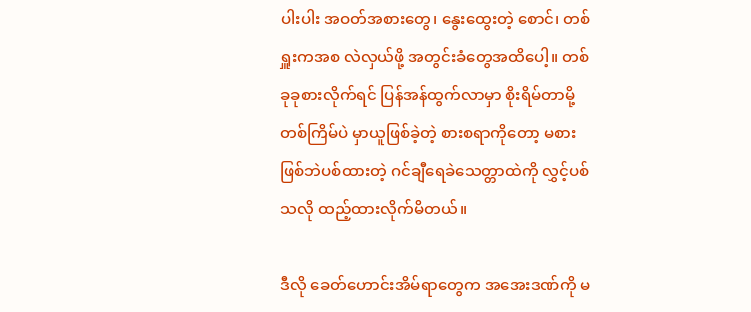ပါးပါး အဝတ်အစားတွေ၊ နွေးထွေးတဲ့ စောင်၊ တစ်ရှူးကအစ လဲလှယ်ဖို့ အတွင်းခံတွေအထိပေါ့။ တစ်ခုခုစားလိုက်ရင် ပြန်အန်ထွက်လာမှာ စိုးရိမ်တာမို့ တစ်ကြိမ်ပဲ မှာယူဖြစ်ခဲ့တဲ့ စားစရာကိုတော့ မစားဖြစ်ဘဲပစ်ထားတဲ့ ဂင်ချီရေခဲသေတ္တာထဲကို လွှင့်ပစ်သလို ထည့်ထားလိုက်မိတယ်။

ဒီလို ခေတ်ဟောင်းအိမ်ရာတွေက အအေးဒဏ်ကို မ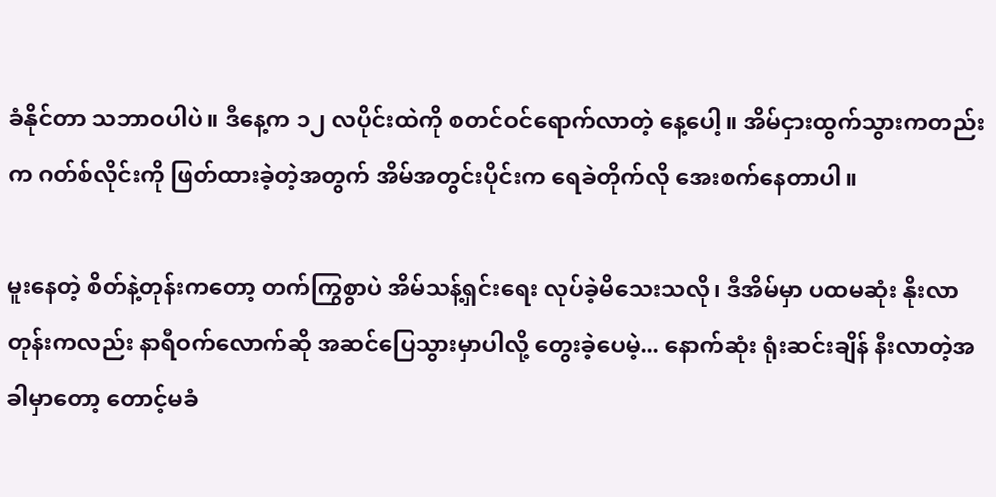ခံနိုင်တာ သဘာဝပါပဲ။ ဒီနေ့က ၁၂ လပိုင်းထဲကို စတင်ဝင်ရောက်လာတဲ့ နေ့ပေါ့။ အိမ်ငှားထွက်သွားကတည်းက ဂတ်စ်လိုင်းကို ဖြတ်ထားခဲ့တဲ့အတွက် အိမ်အတွင်းပိုင်းက ရေခဲတိုက်လို အေးစက်နေတာပါ။

မူးနေတဲ့ စိတ်နဲ့တုန်းကတော့ တက်ကြွစွာပဲ အိမ်သန့်ရှင်းရေး လုပ်ခဲ့မိသေးသလို၊ ဒီအိမ်မှာ ပထမဆုံး နိုးလာတုန်းကလည်း နာရီဝက်လောက်ဆို အဆင်ပြေသွားမှာပါလို့ တွေးခဲ့ပေမဲ့... နောက်ဆုံး ရုံးဆင်းချိန် နီးလာတဲ့အခါမှာတော့ တောင့်မခံ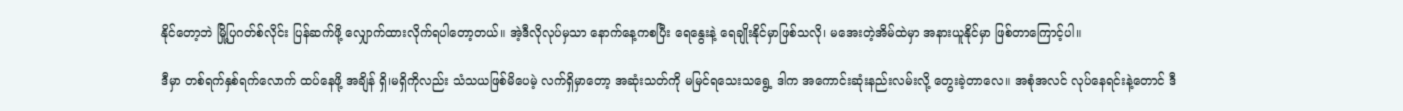နိုင်တော့ဘဲ မြို့ပြဂတ်စ်လိုင်း ပြန်ဆက်ဖို့ လျှောက်ထားလိုက်ရပါတော့တယ်။ အဲ့ဒီလိုလုပ်မှသာ နောက်နေ့ကစပြီး ရေနွေးနဲ့ ရေချိုးနိုင်မှာဖြစ်သလို၊ မအေးတဲ့အိမ်ထဲမှာ အနားယူနိုင်မှာ ဖြစ်တာကြောင့်ပါ။

ဒီမှာ တစ်ရက်နှစ်ရက်လောက် ထပ်နေဖို့ အချိန် ရှိ၊မရှိကိုလည်း သံသယဖြစ်မိပေမဲ့ လက်ရှိမှာတော့ အဆုံးသတ်ကို မမြင်ရသေးသရွေ့ ဒါက အကောင်းဆုံးနည်းလမ်းလို့ တွေးခဲ့တာလေ။ အစုံအလင် လုပ်နေရင်းနဲ့တောင် ဒီ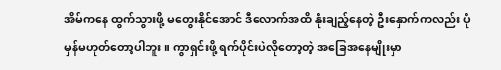အိမ်ကနေ ထွက်သွားဖို့ မတွေးနိုင်အောင် ဒီလောက်အထိ နုံးချည့်နေတဲ့ ဦးနှောက်ကလည်း ပုံမှန်မဟုတ်တော့ပါဘူး။ ကွာရှင်းဖို့ ရက်ပိုင်းပဲလိုတော့တဲ့ အခြေအနေမျိုးမှာ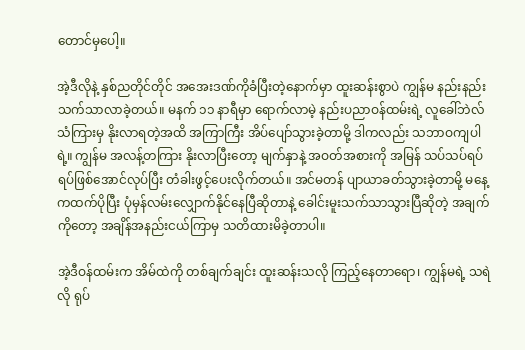တောင်မှပေါ့။

အဲ့ဒီလိုနဲ့ နှစ်ညတိုင်တိုင် အအေးဒဏ်ကိုခံပြီးတဲ့နောက်မှာ ထူးဆန်းစွာပဲ ကျွန်မ နည်းနည်းသက်သာလာခဲ့တယ်။ မနက် ၁၁ နာရီမှာ ရောက်လာမဲ့ နည်းပညာဝန်ထမ်းရဲ့ လူခေါ်ဘဲလ်သံကြားမှ နိုးလာရတဲ့အထိ အကြာကြီး အိပ်ပျော်သွားခဲ့တာမို့ ဒါကလည်း သဘာဝကျပါရဲ့။ ကျွန်မ အလန့်တကြား နိုးလာပြီးတော့ မျက်နှာနဲ့ အဝတ်အစားကို အမြန် သပ်သပ်ရပ်ရပ်ဖြစ်အောင်လုပ်ပြီး တံခါးဖွင့်ပေးလိုက်တယ်။ အင်မတန် ပျာယာခတ်သွားခဲ့တာမို့ မနေ့ကထက်ပိုပြီး ပုံမှန်လမ်းလျှောက်နိုင်နေပြီဆိုတာနဲ့ ခေါင်းမူးသက်သာသွားပြီဆိုတဲ့ အချက်ကိုတော့ အချိန်အနည်းငယ်ကြာမှ သတိထားမိခဲ့တာပါ။

အဲ့ဒီဝန်ထမ်းက အိမ်ထဲကို တစ်ချက်ချင်း ထူးဆန်းသလို ကြည့်နေတာရော၊ ကျွန်မရဲ့ သရဲလို ရုပ်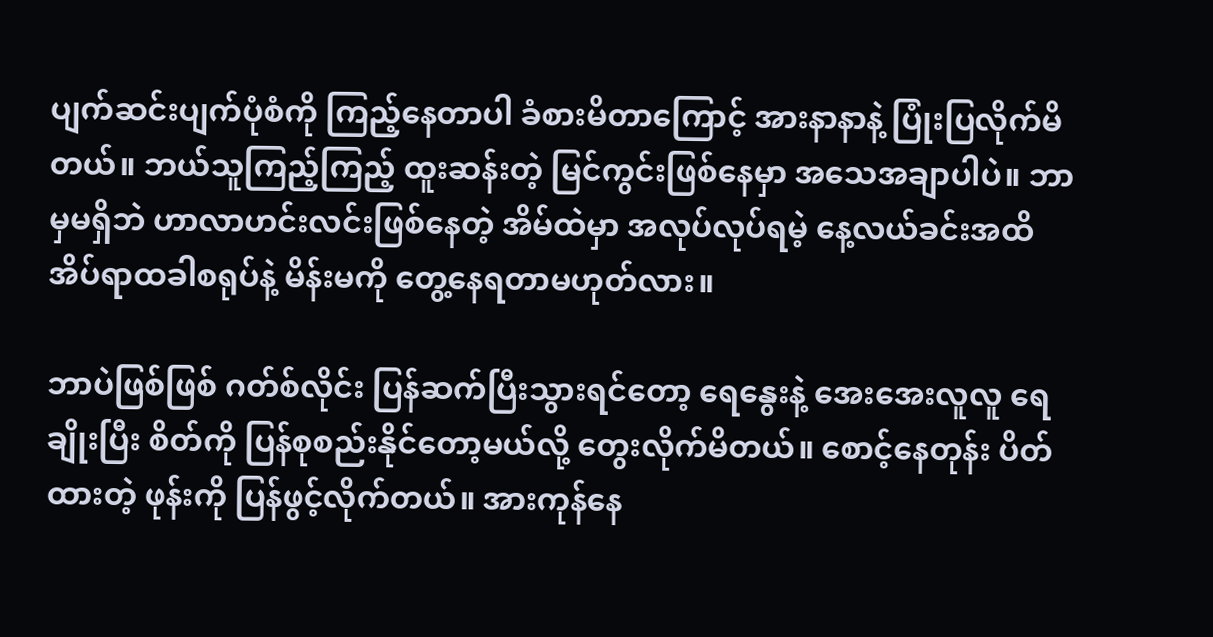ပျက်ဆင်းပျက်ပုံစံကို ကြည့်နေတာပါ ခံစားမိတာကြောင့် အားနာနာနဲ့ ပြုံးပြလိုက်မိတယ်။ ဘယ်သူကြည့်ကြည့် ထူးဆန်းတဲ့ မြင်ကွင်းဖြစ်နေမှာ အသေအချာပါပဲ။ ဘာမှမရှိဘဲ ဟာလာဟင်းလင်းဖြစ်နေတဲ့ အိမ်ထဲမှာ အလုပ်လုပ်ရမဲ့ နေ့လယ်ခင်းအထိ အိပ်ရာထခါစရုပ်နဲ့ မိန်းမကို တွေ့နေရတာမဟုတ်လား။

ဘာပဲဖြစ်ဖြစ် ဂတ်စ်လိုင်း ပြန်ဆက်ပြီးသွားရင်တော့ ရေနွေးနဲ့ အေးအေးလူလူ ရေချိုးပြီး စိတ်ကို ပြန်စုစည်းနိုင်တော့မယ်လို့ တွေးလိုက်မိတယ်။ စောင့်နေတုန်း ပိတ်ထားတဲ့ ဖုန်းကို ပြန်ဖွင့်လိုက်တယ်။ အားကုန်နေ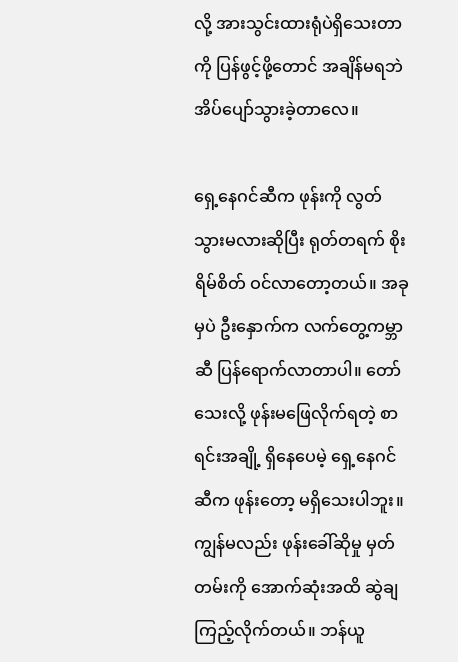လို့ အားသွင်းထားရုံပဲရှိသေးတာကို ပြန်ဖွင့်ဖို့တောင် အချိန်မရဘဲ အိပ်ပျော်သွားခဲ့တာလေ။

ရှေ့နေဂင်ဆီက ဖုန်းကို လွတ်သွားမလားဆိုပြီး ရုတ်တရက် စိုးရိမ်စိတ် ဝင်လာတော့တယ်။ အခုမှပဲ ဦးနှောက်က လက်တွေ့ကမ္ဘာဆီ ပြန်ရောက်လာတာပါ။ တော်သေးလို့ ဖုန်းမဖြေလိုက်ရတဲ့ စာရင်းအချို့ ရှိနေပေမဲ့ ရှေ့နေဂင်ဆီက ဖုန်းတော့ မရှိသေးပါဘူး။ ကျွန်မလည်း ဖုန်းခေါ်ဆိုမှု မှတ်တမ်းကို အောက်ဆုံးအထိ ဆွဲချကြည့်လိုက်တယ်။ ဘန်ယူ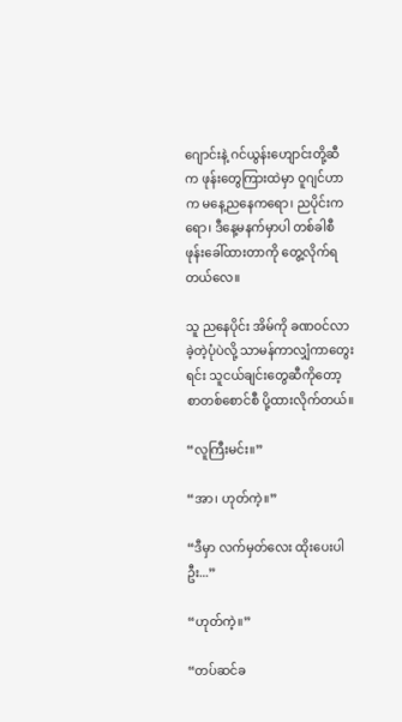ဂျောင်းနဲ့ ဂင်ယွန်းဟျောင်းတို့ဆီက ဖုန်းတွေကြားထဲမှာ ဝူဂျင်ဟာက မနေ့ညနေကရော၊ ညပိုင်းကရော၊ ဒီနေ့မနက်မှာပါ တစ်ခါစီ ဖုန်းခေါ်ထားတာကို တွေ့လိုက်ရတယ်လေ။

သူ ညနေပိုင်း အိမ်ကို ခဏဝင်လာခဲ့တဲ့ပုံပဲလို့ သာမန်ကာလျှံကာတွေးရင်း သူငယ်ချင်းတွေဆီကိုတော့ စာတစ်စောင်စီ ပို့ထားလိုက်တယ်။

“လူကြီးမင်း။”

“အာ၊ ဟုတ်ကဲ့။”

“ဒီမှာ လက်မှတ်လေး ထိုးပေးပါဦး...”

“ဟုတ်ကဲ့။”

“တပ်ဆင်ခ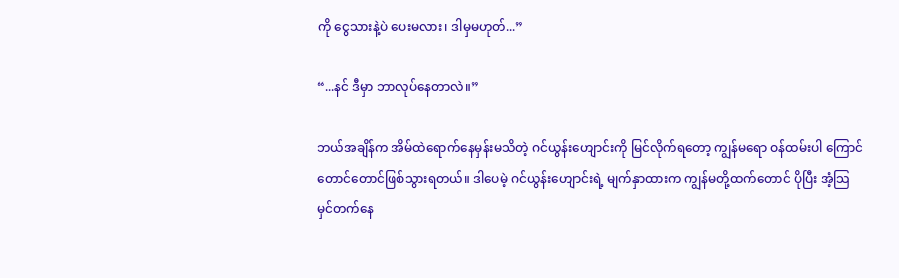ကို ငွေသားနဲ့ပဲ ပေးမလား၊ ဒါမှမဟုတ်...”

“...နင် ဒီမှာ ဘာလုပ်နေတာလဲ။”

ဘယ်အချိန်က အိမ်ထဲရောက်နေမှန်းမသိတဲ့ ဂင်ယွန်းဟျောင်းကို မြင်လိုက်ရတော့ ကျွန်မရော ဝန်ထမ်းပါ ကြောင်တောင်တောင်ဖြစ်သွားရတယ်။ ဒါပေမဲ့ ဂင်ယွန်းဟျောင်းရဲ့ မျက်နှာထားက ကျွန်မတို့ထက်တောင် ပိုပြီး အံ့သြမှင်တက်နေ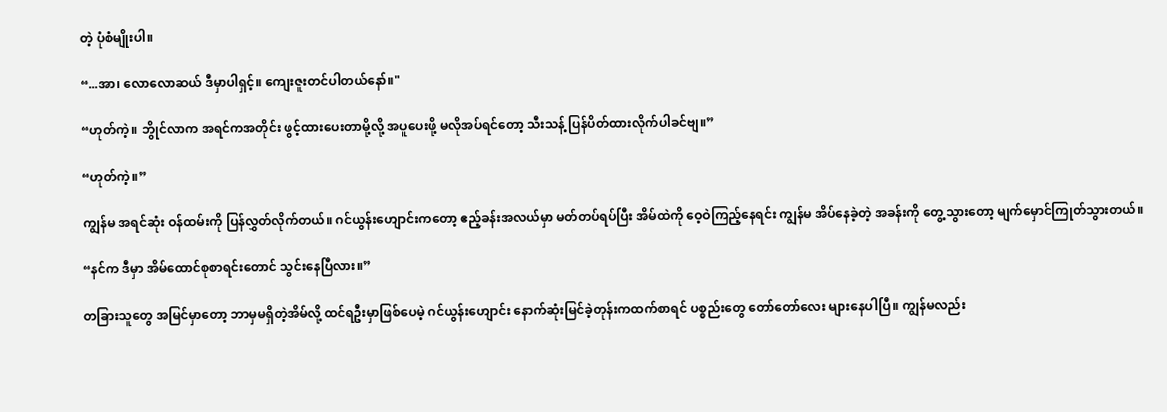တဲ့ ပုံစံမျိုးပါ။

“...အာ၊ လောလောဆယ် ဒီမှာပါရှင့်။ ကျေးဇူးတင်ပါတယ်နော်။"

“ဟုတ်ကဲ့။ ဘွိုင်လာက အရင်ကအတိုင်း ဖွင့်ထားပေးတာမို့လို့ အပူပေးဖို့ မလိုအပ်ရင်တော့ သီးသန့် ပြန်ပိတ်ထားလိုက်ပါခင်ဗျ။”

“ဟုတ်ကဲ့။”

ကျွန်မ အရင်ဆုံး ဝန်ထမ်းကို ပြန်လွှတ်လိုက်တယ်။ ဂင်ယွန်းဟျောင်းကတော့ ဧည့်ခန်းအလယ်မှာ မတ်တပ်ရပ်ပြီး အိမ်ထဲကို ဝေ့ဝဲကြည့်နေရင်း ကျွန်မ အိပ်နေခဲ့တဲ့ အခန်းကို တွေ့သွားတော့ မျက်မှောင်ကြုတ်သွားတယ်။

“နင်က ဒီမှာ အိမ်ထောင်စုစာရင်းတောင် သွင်းနေပြီလား။”

တခြားသူတွေ အမြင်မှာတော့ ဘာမှမရှိတဲ့အိမ်လို့ ထင်ရဦးမှာဖြစ်ပေမဲ့ ဂင်ယွန်းဟျောင်း နောက်ဆုံးမြင်ခဲ့တုန်းကထက်စာရင် ပစ္စည်းတွေ တော်တော်လေး များနေပါပြီ။ ကျွန်မလည်း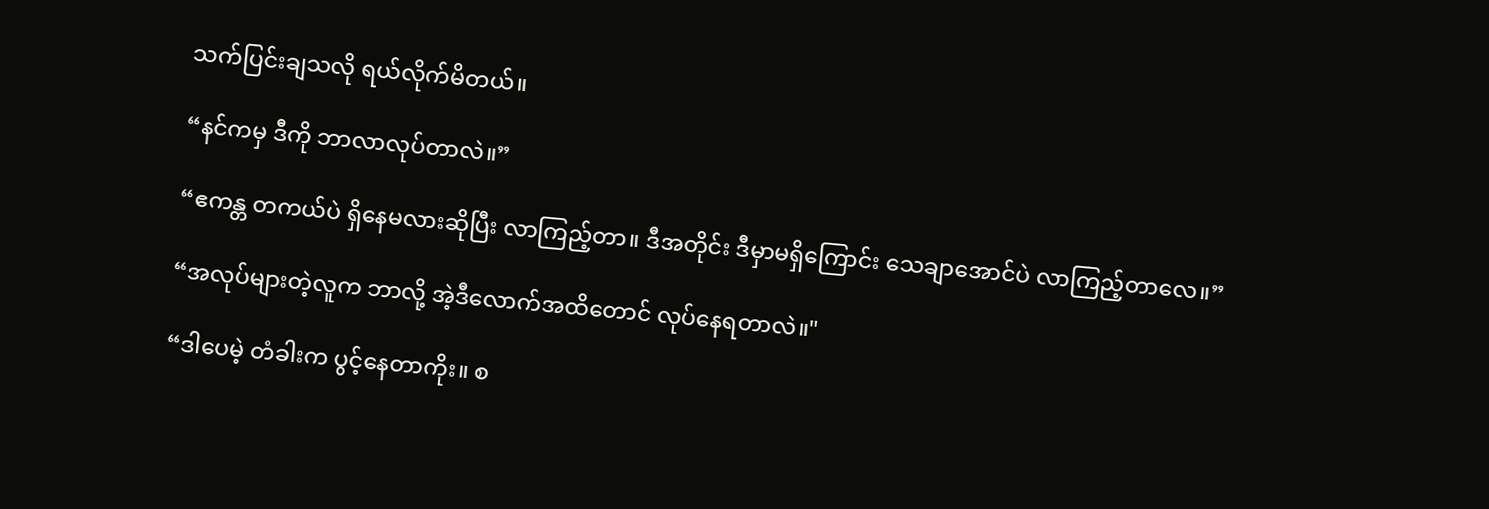သက်ပြင်းချသလို ရယ်လိုက်မိတယ်။

“နင်ကမှ ဒီကို ဘာလာလုပ်တာလဲ။”

“ဧကန္တ တကယ်ပဲ ရှိနေမလားဆိုပြီး လာကြည့်တာ။ ဒီအတိုင်း ဒီမှာမရှိကြောင်း သေချာအောင်ပဲ လာကြည့်တာလေ။”

“အလုပ်များတဲ့လူက ဘာလို့ အဲ့ဒီလောက်အထိတောင် လုပ်နေရတာလဲ။"

“ဒါပေမဲ့ တံခါးက ပွင့်နေတာကိုး။ စ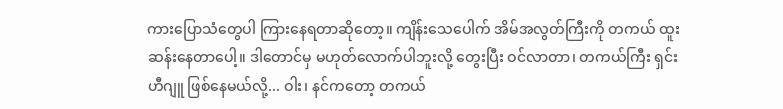ကားပြောသံတွေပါ ကြားနေရတာဆိုတော့။ ကျိန်းသေပေါက် အိမ်အလွတ်ကြီးကို တကယ် ထူးဆန်းနေတာပေါ့။ ဒါတောင်မှ မဟုတ်လောက်ပါဘူးလို့ တွေးပြီး ဝင်လာတာ၊ တကယ်ကြီး ရှင်းဟီဂျူ ဖြစ်နေမယ်လို့... ဝါး၊ နင်ကတော့ တကယ်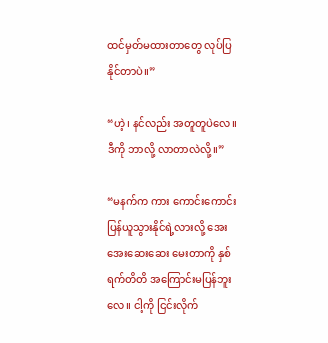ထင်မှတ်မထားတာတွေ လုပ်ပြနိုင်တာပဲ။”

“ဟဲ့၊ နင်လည်း အတူတူပဲလေ။ ဒီကို ဘာလို့ လာတာလဲလို့။”

“မနက်က ကား ကောင်းကောင်းပြန်ယူသွားနိုင်ရဲ့လားလို့ အေးအေးဆေးဆေး မေးတာကို နှစ်ရက်တိတိ အကြောင်းမပြန်ဘူးလေ။ ငါ့ကို ငြင်းလိုက်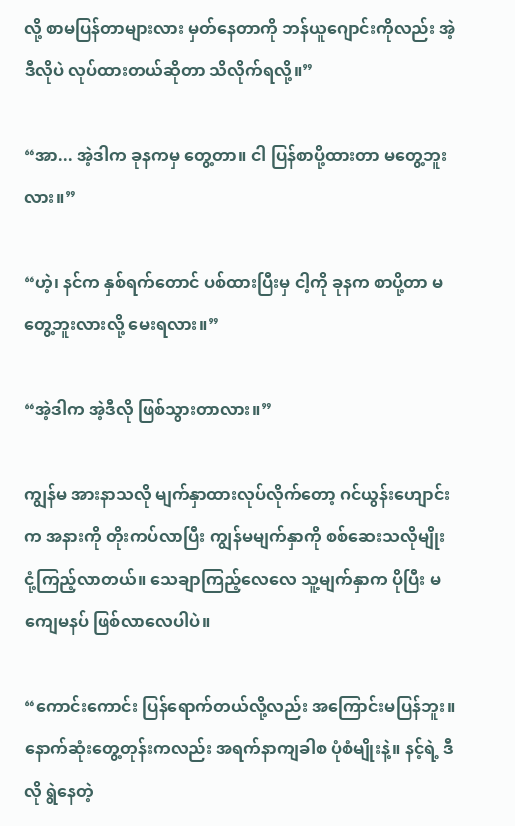လို့ စာမပြန်တာများလား မှတ်နေတာကို ဘန်ယူဂျောင်းကိုလည်း အဲ့ဒီလိုပဲ လုပ်ထားတယ်ဆိုတာ သိလိုက်ရလို့။”

“အာ... အဲ့ဒါက ခုနကမှ တွေ့တာ။ ငါ ပြန်စာပို့ထားတာ မတွေ့ဘူးလား။”

“ဟဲ့၊ နင်က နှစ်ရက်တောင် ပစ်ထားပြီးမှ ငါ့ကို ခုနက စာပို့တာ မတွေ့ဘူးလားလို့ မေးရလား။”

“အဲ့ဒါက အဲ့ဒီလို ဖြစ်သွားတာလား။”

ကျွန်မ အားနာသလို မျက်နှာထားလုပ်လိုက်တော့ ဂင်ယွန်းဟျောင်းက အနားကို တိုးကပ်လာပြီး ကျွန်မမျက်နှာကို စစ်ဆေးသလိုမျိုး ငုံ့ကြည့်လာတယ်။ သေချာကြည့်လေလေ သူ့မျက်နှာက ပိုပြီး မကျေမနပ် ဖြစ်လာလေပါပဲ။

“ကောင်းကောင်း ပြန်ရောက်တယ်လို့လည်း အကြောင်းမပြန်ဘူး။ နောက်ဆုံးတွေ့တုန်းကလည်း အရက်နာကျခါစ ပုံစံမျိုးနဲ့။ နင့်ရဲ့ ဒီလို ရွဲနေတဲ့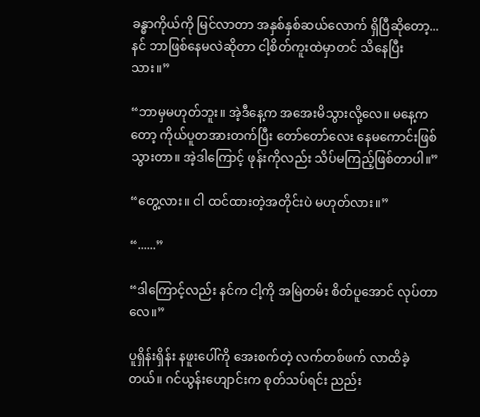ခန္ဓာကိုယ်ကို မြင်လာတာ အနှစ်နှစ်ဆယ်လောက် ရှိပြီဆိုတော့... နင် ဘာဖြစ်နေမလဲဆိုတာ ငါ့စိတ်ကူးထဲမှာတင် သိနေပြီးသား။”

“ဘာမှမဟုတ်ဘူး။ အဲ့ဒီနေ့က အအေးမိသွားလို့လေ။ မနေ့ကတော့ ကိုယ်ပူတအားတက်ပြီး တော်တော်လေး နေမကောင်းဖြစ်သွားတာ။ အဲ့ဒါကြောင့် ဖုန်းကိုလည်း သိပ်မကြည့်ဖြစ်တာပါ။”

“တွေ့လား။ ငါ ထင်ထားတဲ့အတိုင်းပဲ မဟုတ်လား။”

“......”

“ဒါကြောင့်လည်း နင်က ငါ့ကို အမြဲတမ်း စိတ်ပူအောင် လုပ်တာလေ။”

ပူရှိန်းရှိန်း နဖူးပေါ်ကို အေးစက်တဲ့ လက်တစ်ဖက် လာထိခဲ့တယ်။ ဂင်ယွန်းဟျောင်းက စုတ်သပ်ရင်း ညည်း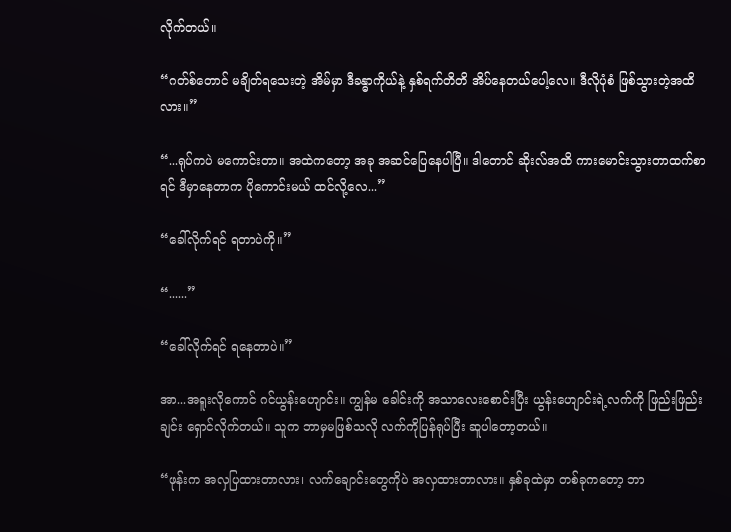လိုက်တယ်။

“ဂတ်စ်တောင် မချိတ်ရသေးတဲ့ အိမ်မှာ ဒီခန္ဓာကိုယ်နဲ့ နှစ်ရက်တိတိ အိပ်နေတယ်ပေါ့လေ။ ဒီလိုပုံစံ ဖြစ်သွားတဲ့အထိလား။”

“...ရုပ်ကပဲ မကောင်းတာ။ အထဲကတော့ အခု အဆင်ပြေနေပါပြီ။ ဒါတောင် ဆိုးလ်အထိ ကားမောင်းသွားတာထက်စာရင် ဒီမှာနေတာက ပိုကောင်းမယ် ထင်လို့လေ...”

“ခေါ်လိုက်ရင် ရတာပဲကို။”

“......”

“ခေါ်လိုက်ရင် ရနေတာပဲ။”

အာ...အရူးလိုကောင် ဂင်ယွန်းဟျောင်း။ ကျွန်မ ခေါင်းကို အသာလေးစောင်းပြီး ယွန်းဟျောင်းရဲ့လက်ကို ဖြည်းဖြည်းချင်း ရှောင်လိုက်တယ်။ သူက ဘာမှမဖြစ်သလို လက်ကိုပြန်ရုပ်ပြီး ဆူပါတော့တယ်။

“ဖုန်းက အလှပြထားတာလား၊ လက်ချောင်းတွေကိုပဲ အလှထားတာလား။ နှစ်ခုထဲမှာ တစ်ခုကတော့ ဘာ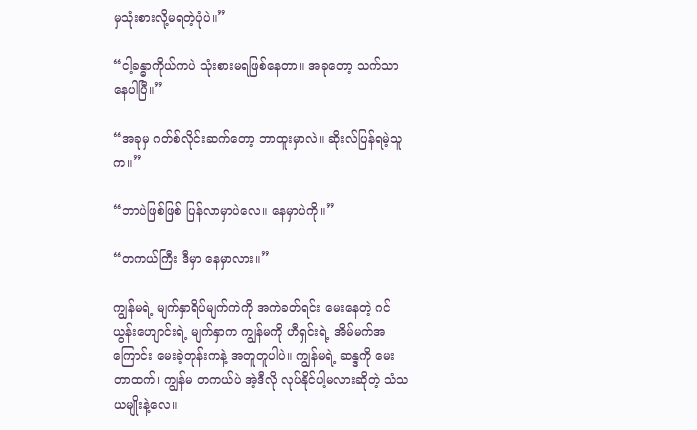မှသုံးစားလို့မရတဲ့ပုံပဲ။”

“ငါ့ခန္ဓာကိုယ်ကပဲ သုံးစားမရဖြစ်နေတာ။ အခုတော့ သက်သာနေပါပြီ။”

“အခုမှ ဂတ်စ်လိုင်းဆက်တော့ ဘာထူးမှာလဲ။ ဆိုးလ်ပြန်ရမဲ့သူက။”

“ဘာပဲဖြစ်ဖြစ် ပြန်လာမှာပဲလေ။ နေမှာပဲကို။”

“တကယ်ကြီး ဒီမှာ နေမှာလား။”

ကျွန်မရဲ့ မျက်နှာရိပ်မျက်ကဲကို အကဲခတ်ရင်း မေးနေတဲ့ ဂင်ယွန်းဟျောင်းရဲ့ မျက်နှာက ကျွန်မကို ဟီရှင်းရဲ့ အိမ်မက်အကြောင်း မေးခဲ့တုန်းကနဲ့ အတူတူပါပဲ။ ကျွန်မရဲ့ ဆန္ဒကို မေးတာထက်၊ ကျွန်မ တကယ်ပဲ အဲ့ဒီလို လုပ်နိုင်ပါ့မလားဆိုတဲ့ သံသယမျိုးနဲ့လေ။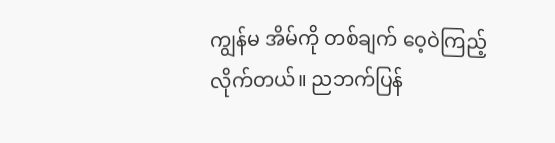ကျွန်မ အိမ်ကို တစ်ချက် ဝေ့ဝဲကြည့်လိုက်တယ်။ ညဘက်ပြန်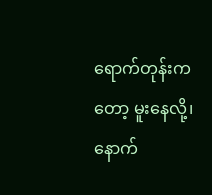ရောက်တုန်းကတော့ မူးနေလို့၊ နောက်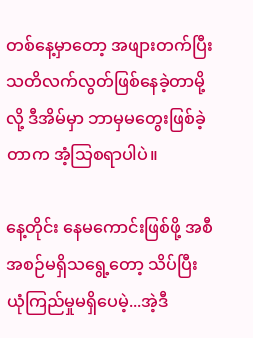တစ်နေ့မှာတော့ အဖျားတက်ပြီး သတိလက်လွတ်ဖြစ်နေခဲ့တာမို့လို့ ဒီအိမ်မှာ ဘာမှမတွေးဖြစ်ခဲ့တာက အံ့သြစရာပါပဲ။

နေ့တိုင်း နေမကောင်းဖြစ်ဖို့ အစီအစဉ်မရှိသရွေ့တော့ သိပ်ပြီး ယုံကြည်မှုမရှိပေမဲ့...အဲ့ဒီ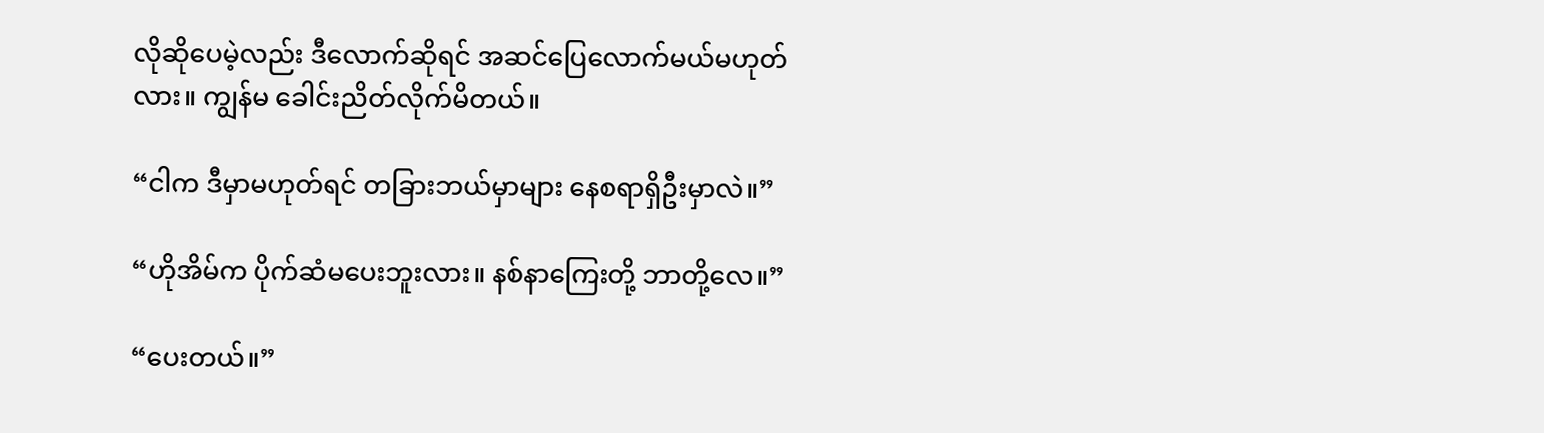လိုဆိုပေမဲ့လည်း ဒီလောက်ဆိုရင် အဆင်ပြေလောက်မယ်မဟုတ်လား။ ကျွန်မ ခေါင်းညိတ်လိုက်မိတယ်။

“ငါက ဒီမှာမဟုတ်ရင် တခြားဘယ်မှာများ နေစရာရှိဦးမှာလဲ။”

“ဟိုအိမ်က ပိုက်ဆံမပေးဘူးလား။ နစ်နာကြေးတို့ ဘာတို့လေ။”

“ပေးတယ်။”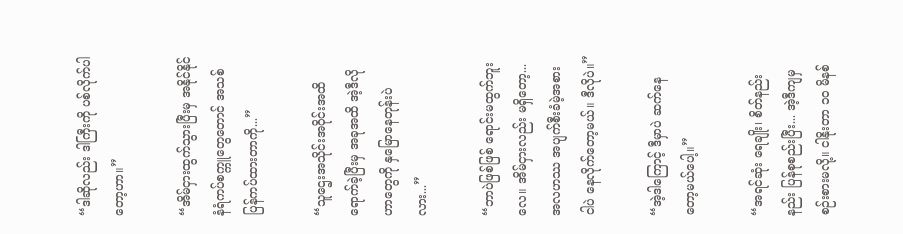“ဒါဆိုလည်း ဒါကြီးကို ပစ်လိုက်ပါတော့ဟာ။”

“အိမ်ငှားထွက်သွားပြီးမှ အနိုင်နိုင် နံရံကပ်စက္ကူတွေတောင် အသစ်ပြန်ကပ်ထားတာကို...”

“သူဌေးအသိုင်းအဝိုင်းအထိ ရောက်ခဲ့ပြီးမှ အခုအထိ အဲ့ဒီလိုဟာတွေကို နှမြောနေတုန်းပဲလား...”

“ဘာပဲဖြစ်ဖြစ် ရောင်းမထွက်ဘူးလေ။ အိမ်ငှားလည်း မရှိတော့... အလဟဿ အပျက်စီးခံမဲ့အစား ငါပဲ နေလိုက်တော့မယ်။ ဒီလိုပဲ။”

“အဲ့ဒါကြောင့် ဒီမှာပဲ ဆက်နေတော့မယ်ပေါ့။”

“အရင်ဆုံး ရေချိုး၊ စိတ်နည်းနည်း ပြန်စုစည်းပြီး... အဲ့ဒီကျမှ စဉ်းစားမလို့။ ငါနိုးတာ ၁၀ မိနစ်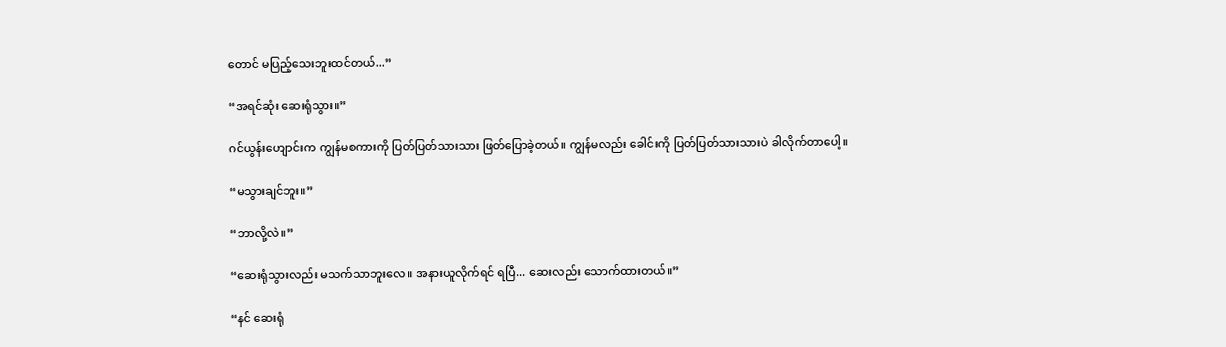တောင် မပြည့်သေးဘူးထင်တယ်...”

“အရင်ဆုံး ဆေးရုံသွား။”

ဂင်ယွန်းဟျောင်းက ကျွန်မစကားကို ပြတ်ပြတ်သားသား ဖြတ်ပြောခဲ့တယ်။ ကျွန်မလည်း ခေါင်းကို ပြတ်ပြတ်သားသားပဲ ခါလိုက်တာပေါ့။

“မသွားချင်ဘူး။”

“ဘာလို့လဲ။”

“ဆေးရုံသွားလည်း မသက်သာဘူးလေ။ အနားယူလိုက်ရင် ရပြီ... ဆေးလည်း သောက်ထားတယ်။”

“နင် ဆေးရုံ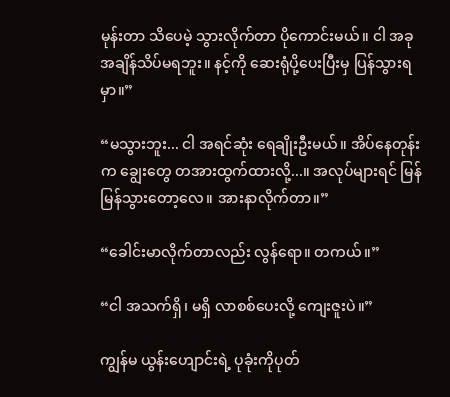မုန်းတာ သိပေမဲ့ သွားလိုက်တာ ပိုကောင်းမယ်။ ငါ အခု အချိန်သိပ်မရဘူး။ နင့်ကို ဆေးရုံပို့ပေးပြီးမှ ပြန်သွားရမှာ။”

“မသွားဘူး... ငါ အရင်ဆုံး ရေချိုးဦးမယ်။ အိပ်နေတုန်းက ချွေးတွေ တအားထွက်ထားလို့...။ အလုပ်များရင် မြန်မြန်သွားတော့လေ။ အားနာလိုက်တာ။”

“ခေါင်းမာလိုက်တာလည်း လွန်ရော။ တကယ်။”

“ငါ အသက်ရှိ၊ မရှိ လာစစ်ပေးလို့ ကျေးဇူးပဲ။”

ကျွန်မ ယွန်းဟျောင်းရဲ့ ပုခုံးကိုပုတ်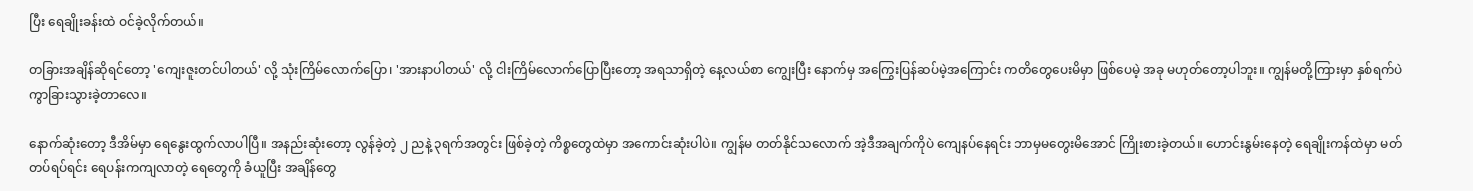ပြီး ရေချိုးခန်းထဲ ဝင်ခဲ့လိုက်တယ်။

တခြားအချိန်ဆိုရင်တော့ 'ကျေးဇူးတင်ပါတယ်' လို့ သုံးကြိမ်လောက်ပြော၊ 'အားနာပါတယ်' လို့ ငါးကြိမ်လောက်ပြောပြီးတော့ အရသာရှိတဲ့ နေ့လယ်စာ ကျွေးပြီး နောက်မှ အကြွေးပြန်ဆပ်မဲ့အကြောင်း ကတိတွေပေးမိမှာ ဖြစ်ပေမဲ့ အခု မဟုတ်တော့ပါဘူး။ ကျွန်မတို့ကြားမှာ နှစ်ရက်ပဲ ကွာခြားသွားခဲ့တာလေ။

နောက်ဆုံးတော့ ဒီအိမ်မှာ ရေနွေးထွက်လာပါပြီ။ အနည်းဆုံးတော့ လွန်ခဲ့တဲ့ ၂ ညနဲ့ ၃ရက်အတွင်း ဖြစ်ခဲ့တဲ့ ကိစ္စတွေထဲမှာ အကောင်းဆုံးပါပဲ။ ကျွန်မ တတ်နိုင်သလောက် အဲ့ဒီအချက်ကိုပဲ ကျေနပ်နေရင်း ဘာမှမတွေးမိအောင် ကြိုးစားခဲ့တယ်။ ဟောင်းနွမ်းနေတဲ့ ရေချိုးကန်ထဲမှာ မတ်တပ်ရပ်ရင်း ရေပန်းကကျလာတဲ့ ရေတွေကို ခံယူပြီး အချိန်တွေ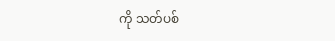ကို သတ်ပစ်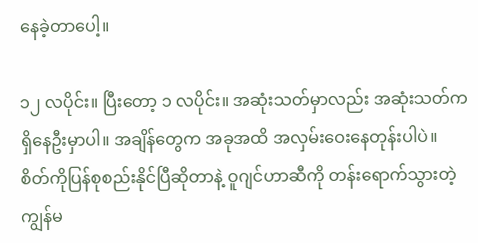နေခဲ့တာပေါ့။

၁၂ လပိုင်း။ ပြီးတော့ ၁ လပိုင်း။ အဆုံးသတ်မှာလည်း အဆုံးသတ်က ရှိနေဦးမှာပါ။ အချိန်တွေက အခုအထိ အလှမ်းဝေးနေတုန်းပါပဲ။ စိတ်ကိုပြန်စုစည်းနိုင်ပြီဆိုတာနဲ့ ဝူဂျင်ဟာဆီကို တန်းရောက်သွားတဲ့ ကျွန်မ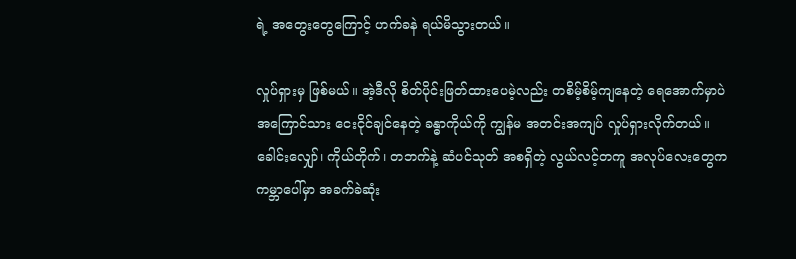ရဲ့ အတွေးတွေကြောင့် ဟက်ခနဲ ရယ်မိသွားတယ်။

လှုပ်ရှားမှ ဖြစ်မယ်။ အဲ့ဒီလို စိတ်ပိုင်းဖြတ်ထားပေမဲ့လည်း တစိမ့်စိမ့်ကျနေတဲ့ ရေအောက်မှာပဲ အကြောင်သား ငေးငိုင်ချင်နေတဲ့ ခန္ဓာကိုယ်ကို ကျွန်မ အတင်းအကျပ် လှုပ်ရှားလိုက်တယ်။ ခေါင်းလျှော်၊ ကိုယ်တိုက်၊ တဘက်နဲ့ ဆံပင်သုတ် အစရှိတဲ့ လွယ်လင့်တကူ အလုပ်လေးတွေက ကမ္ဘာပေါ်မှာ အခက်ခဲဆုံး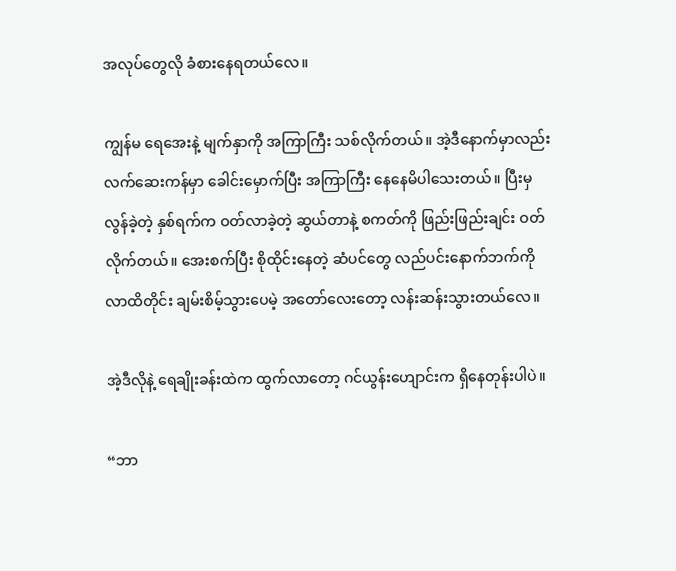အလုပ်တွေလို ခံစားနေရတယ်လေ။

ကျွန်မ ရေအေးနဲ့ မျက်နှာကို အကြာကြီး သစ်လိုက်တယ်။ အဲ့ဒီနောက်မှာလည်း လက်ဆေးကန်မှာ ခေါင်းမှောက်ပြီး အကြာကြီး နေနေမိပါသေးတယ်။ ပြီးမှ လွန်ခဲ့တဲ့ နှစ်ရက်က ဝတ်လာခဲ့တဲ့ ဆွယ်တာနဲ့ စကတ်ကို ဖြည်းဖြည်းချင်း ဝတ်လိုက်တယ်။ အေးစက်ပြီး စိုထိုင်းနေတဲ့ ဆံပင်တွေ လည်ပင်းနောက်ဘက်ကို လာထိတိုင်း ချမ်းစိမ့်သွားပေမဲ့ အတော်လေးတော့ လန်းဆန်းသွားတယ်လေ။

အဲ့ဒီလိုနဲ့ ရေချိုးခန်းထဲက ထွက်လာတော့ ဂင်ယွန်းဟျောင်းက ရှိနေတုန်းပါပဲ။

“ဘာ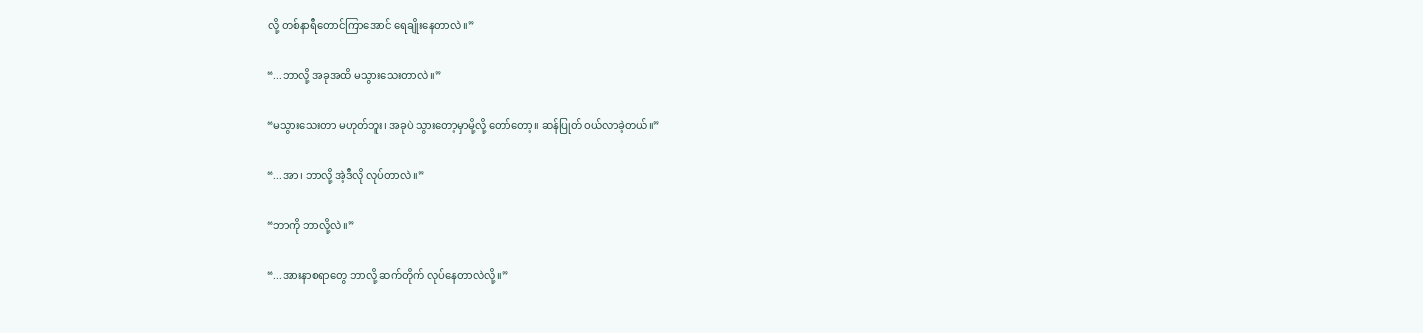လို့ တစ်နာရီတောင်ကြာအောင် ရေချိုးနေတာလဲ။”

“...ဘာလို့ အခုအထိ မသွားသေးတာလဲ။”

“မသွားသေးတာ မဟုတ်ဘူး၊ အခုပဲ သွားတော့မှာမို့လို့ တော်တော့။ ဆန်ပြုတ် ဝယ်လာခဲ့တယ်။”

“...အာ၊ ဘာလို့ အဲ့ဒီလို လုပ်တာလဲ။”

“ဘာကို ဘာလို့လဲ။”

“...အားနာစရာတွေ ဘာလို့ ဆက်တိုက် လုပ်နေတာလဲလို့။”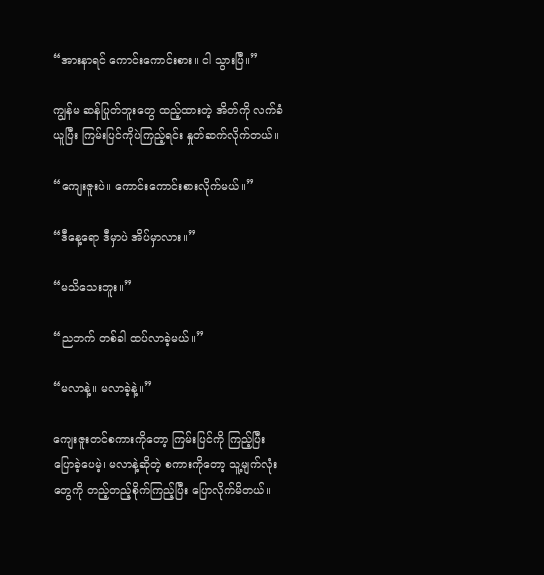“အားနာရင် ကောင်းကောင်းစား။ ငါ သွားပြီ။”

ကျွန်မ ဆန်ပြုတ်ဘူးတွေ ထည့်ထားတဲ့ အိတ်ကို လက်ခံယူပြီး ကြမ်းပြင်ကိုပဲကြည့်ရင်း နှုတ်ဆက်လိုက်တယ်။

“ကျေးဇူးပဲ။ ကောင်းကောင်းစားလိုက်မယ်။”

“ဒီနေ့ရော ဒီမှာပဲ အိပ်မှာလား။”

“မသိသေးဘူး။”

“ညဘက် တစ်ခါ ထပ်လာခဲ့မယ်။”

“မလာနဲ့။ မလာခဲ့နဲ့။”

ကျေးဇူးတင်စကားကိုတော့ ကြမ်းပြင်ကို ကြည့်ပြီး ပြောခဲ့ပေမဲ့၊ မလာနဲ့ဆိုတဲ့ စကားကိုတော့ သူ့မျက်လုံးတွေကို တည့်တည့်စိုက်ကြည့်ပြီး ပြောလိုက်မိတယ်။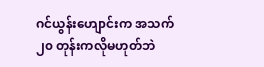ဂင်ယွန်းဟျောင်းက အသက် ၂၀ တုန်းကလိုမဟုတ်ဘဲ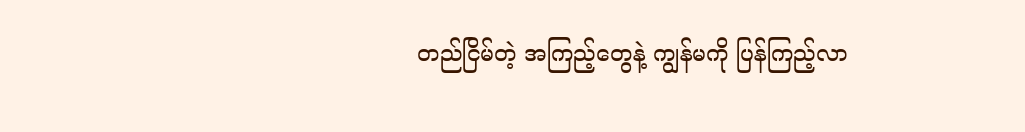တည်ငြိမ်တဲ့ အကြည့်တွေနဲ့ ကျွန်မကို ပြန်ကြည့်လာ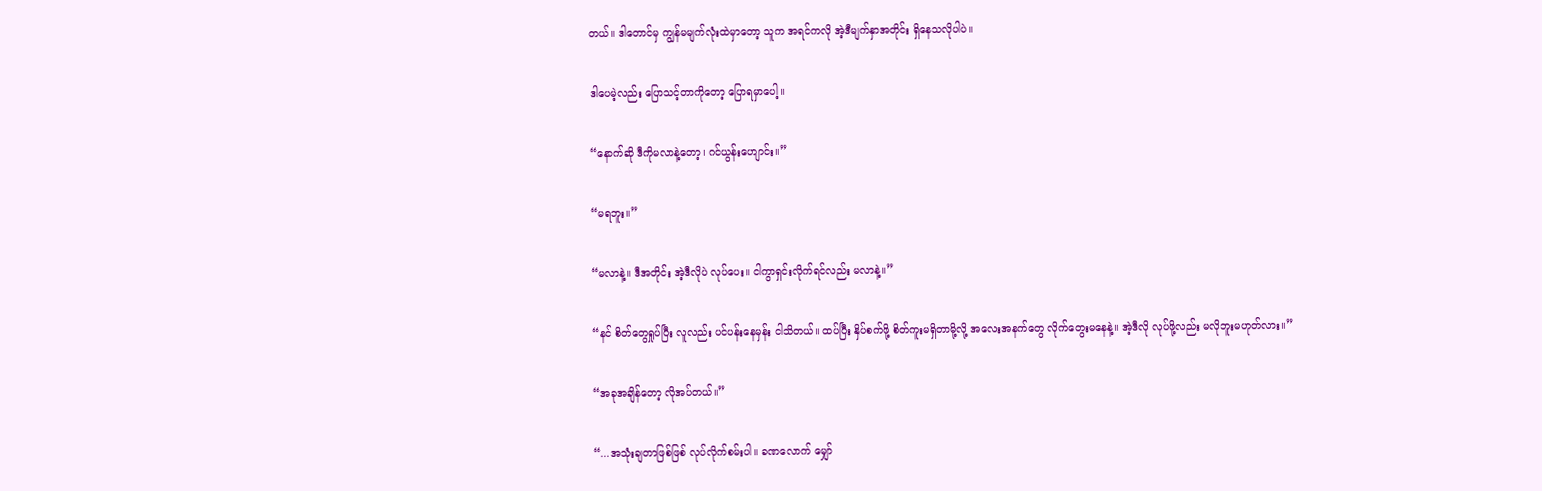တယ်။ ဒါတောင်မှ ကျွန်မမျက်လုံးထဲမှာတော့ သူက အရင်ကလို အဲ့ဒီမျက်နှာအတိုင်း ရှိနေသလိုပါပဲ။

ဒါပေမဲ့လည်း ပြောသင့်တာကိုတော့ ပြောရမှာပေါ့။

“နောက်ဆို ဒီကိုမလာနဲ့တော့၊ ဂင်ယွန်းဟျောင်း။”

“မရဘူး။”

“မလာနဲ့။ ဒီအတိုင်း အဲ့ဒီလိုပဲ လုပ်ပေး။ ငါကွာရှင်းလိုက်ရင်လည်း မလာနဲ့။”

“နင် စိတ်တွေရှုပ်ပြီး လူလည်း ပင်ပန်းနေမှန်း ငါသိတယ်။ ထပ်ပြီး နှိပ်စက်ဖို့ စိတ်ကူးမရှိတာမို့လို့ အလေးအနက်တွေ လိုက်တွေးမနေနဲ့။ အဲ့ဒီလို လုပ်ဖို့လည်း မလိုဘူးမဟုတ်လား။”

“အခုအချိန်တော့ လိုအပ်တယ်။”

“...အသုံးချတာဖြစ်ဖြစ် လုပ်လိုက်စမ်းပါ။ ခဏလောက် မျှော်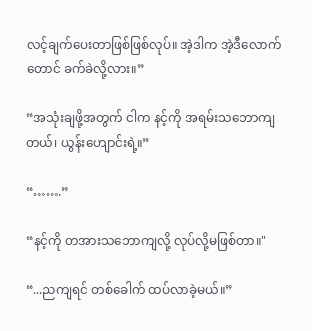လင့်ချက်ပေးတာဖြစ်ဖြစ်လုပ်။ အဲ့ဒါက အဲ့ဒီလောက်တောင် ခက်ခဲလို့လား။”

“အသုံးချဖို့အတွက် ငါက နင့်ကို အရမ်းသဘောကျတယ်၊ ယွန်းဟျောင်းရဲ့။”

“…….”

“နင့်ကို တအားသဘောကျလို့ လုပ်လို့မဖြစ်တာ။"

“...ညကျရင် တစ်ခေါက် ထပ်လာခဲ့မယ်။”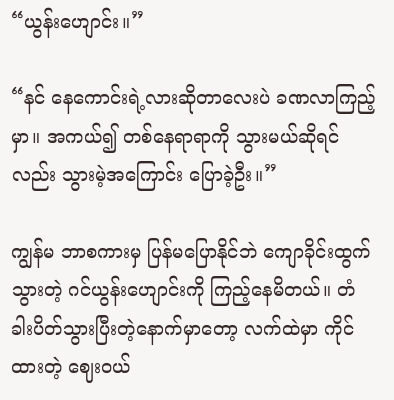“ယွန်းဟျောင်း။”

“နင် နေကောင်းရဲ့လားဆိုတာလေးပဲ ခဏလာကြည့်မှာ။ အကယ်၍ တစ်နေရာရာကို သွားမယ်ဆိုရင်လည်း သွားမဲ့အကြောင်း ပြောခဲ့ဦး။”

ကျွန်မ ဘာစကားမှ ပြန်မပြောနိုင်ဘဲ ကျောခိုင်းထွက်သွားတဲ့ ဂင်ယွန်းဟျောင်းကို ကြည့်နေမိတယ်။ တံခါးပိတ်သွားပြီးတဲ့နောက်မှာတော့ လက်ထဲမှာ ကိုင်ထားတဲ့ ဈေးဝယ်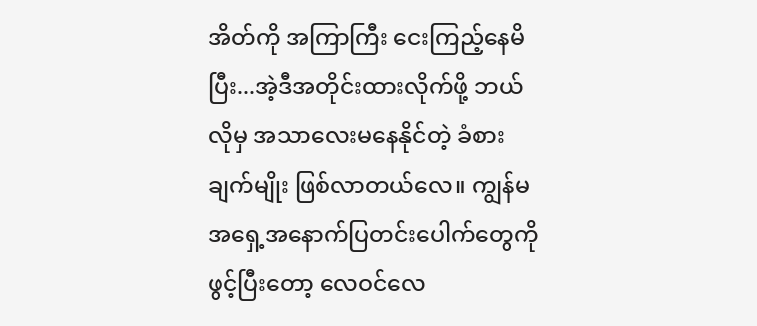အိတ်ကို အကြာကြီး ငေးကြည့်နေမိပြီး...အဲ့ဒီအတိုင်းထားလိုက်ဖို့ ဘယ်လိုမှ အသာလေးမနေနိုင်တဲ့ ခံစားချက်မျိုး ဖြစ်လာတယ်လေ။ ကျွန်မ အရှေ့အနောက်ပြတင်းပေါက်တွေကိုဖွင့်ပြီးတော့ လေဝင်လေ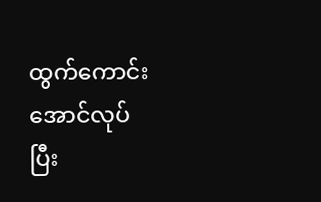ထွက်ကောင်းအောင်လုပ်ပြီး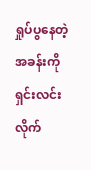ရှုပ်ပွနေတဲ့ အခန်းကို ရှင်းလင်းလိုက်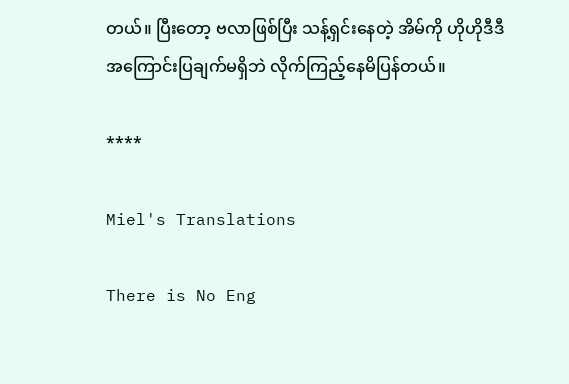တယ်။ ပြီးတော့ ဗလာဖြစ်ပြီး သန့်ရှင်းနေတဲ့ အိမ်ကို ဟိုဟိုဒီဒီ အကြောင်းပြချက်မရှိဘဲ လိုက်ကြည့်နေမိပြန်တယ်။

****

Miel's Translations

There is No Eng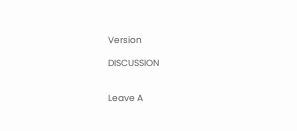Version

DISCUSSION


Leave A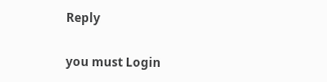Reply

you must Login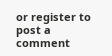or register to post a comment